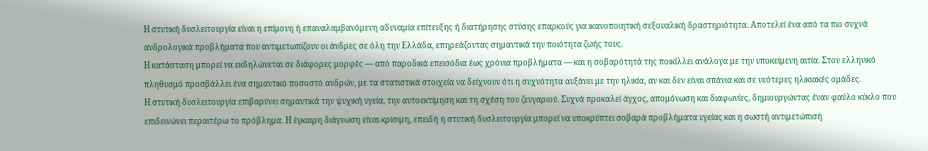Η στυτική δυσλειτουργία είναι η επίμονη ή επαναλαμβανόμενη αδυναμία επίτευξης ή διατήρησης στύσης επαρκούς για ικανοποιητική σεξουαλική δραστηριότητα. Αποτελεί ένα από τα πιο συχνά ανδρολογικά προβλήματα που αντιμετωπίζουν οι άνδρες σε όλη την Ελλάδα, επηρεάζοντας σημαντικά την ποιότητα ζωής τους.
Η κατάσταση μπορεί να εκδηλώνεται σε διάφορες μορφές — από παροδικά επεισόδια έως χρόνια προβλήματα — και η σοβαρότητά της ποικίλλει ανάλογα με την υποκείμενη αιτία. Στον ελληνικό πληθυσμό προσβάλλει ένα σημαντικό ποσοστό ανδρών, με τα στατιστικά στοιχεία να δείχνουν ότι η συχνότητα αυξάνει με την ηλικία, αν και δεν είναι σπάνια και σε νεότερες ηλικιακές ομάδες.
Η στυτική δυσλειτουργία επιβαρύνει σημαντικά την ψυχική υγεία, την αυτοεκτίμηση και τη σχέση του ζευγαριού. Συχνά προκαλεί άγχος, απομόνωση και διαφωνίες, δημιουργώντας έναν φαύλο κύκλο που επιδεινώνει περαιτέρω το πρόβλημα. Η έγκαιρη διάγνωση είναι κρίσιμη, επειδή η στυτική δυσλειτουργία μπορεί να υποκρύπτει σοβαρά προβλήματα υγείας και η σωστή αντιμετώπισή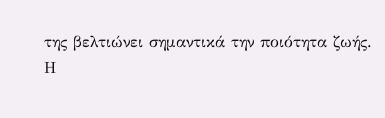της βελτιώνει σημαντικά την ποιότητα ζωής.
Η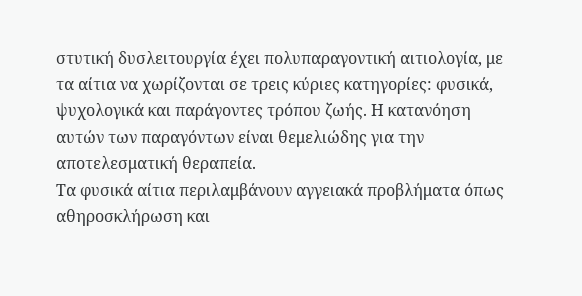στυτική δυσλειτουργία έχει πολυπαραγοντική αιτιολογία, με τα αίτια να χωρίζονται σε τρεις κύριες κατηγορίες: φυσικά, ψυχολογικά και παράγοντες τρόπου ζωής. Η κατανόηση αυτών των παραγόντων είναι θεμελιώδης για την αποτελεσματική θεραπεία.
Τα φυσικά αίτια περιλαμβάνουν αγγειακά προβλήματα όπως αθηροσκλήρωση και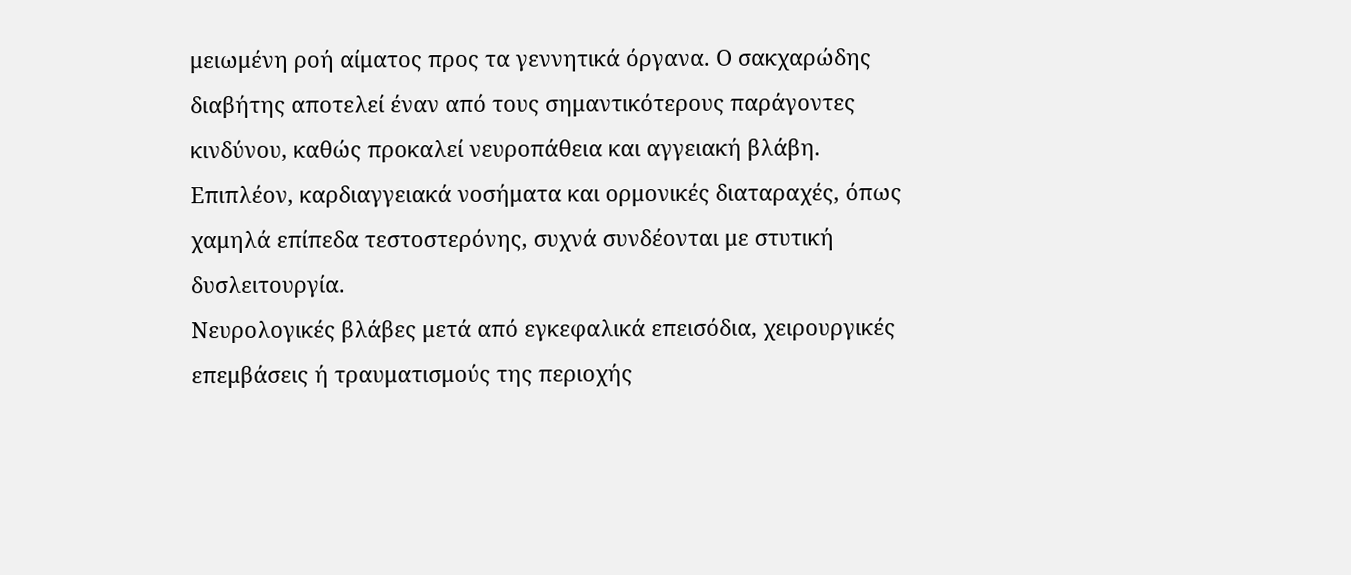μειωμένη ροή αίματος προς τα γεννητικά όργανα. Ο σακχαρώδης διαβήτης αποτελεί έναν από τους σημαντικότερους παράγοντες κινδύνου, καθώς προκαλεί νευροπάθεια και αγγειακή βλάβη. Επιπλέον, καρδιαγγειακά νοσήματα και ορμονικές διαταραχές, όπως χαμηλά επίπεδα τεστοστερόνης, συχνά συνδέονται με στυτική δυσλειτουργία.
Νευρολογικές βλάβες μετά από εγκεφαλικά επεισόδια, χειρουργικές επεμβάσεις ή τραυματισμούς της περιοχής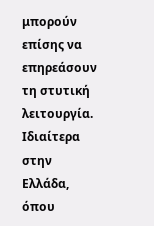μπορούν επίσης να επηρεάσουν τη στυτική λειτουργία. Ιδιαίτερα στην Ελλάδα, όπου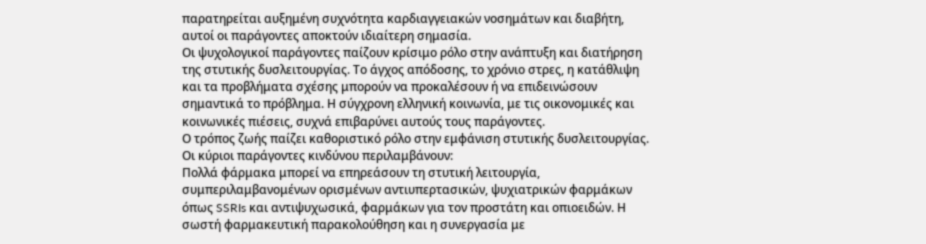παρατηρείται αυξημένη συχνότητα καρδιαγγειακών νοσημάτων και διαβήτη, αυτοί οι παράγοντες αποκτούν ιδιαίτερη σημασία.
Οι ψυχολογικοί παράγοντες παίζουν κρίσιμο ρόλο στην ανάπτυξη και διατήρηση της στυτικής δυσλειτουργίας. Το άγχος απόδοσης, το χρόνιο στρες, η κατάθλιψη και τα προβλήματα σχέσης μπορούν να προκαλέσουν ή να επιδεινώσουν σημαντικά το πρόβλημα. Η σύγχρονη ελληνική κοινωνία, με τις οικονομικές και κοινωνικές πιέσεις, συχνά επιβαρύνει αυτούς τους παράγοντες.
Ο τρόπος ζωής παίζει καθοριστικό ρόλο στην εμφάνιση στυτικής δυσλειτουργίας. Οι κύριοι παράγοντες κινδύνου περιλαμβάνουν:
Πολλά φάρμακα μπορεί να επηρεάσουν τη στυτική λειτουργία, συμπεριλαμβανομένων ορισμένων αντιυπερτασικών, ψυχιατρικών φαρμάκων όπως SSRIs και αντιψυχωσικά, φαρμάκων για τον προστάτη και οπιοειδών. Η σωστή φαρμακευτική παρακολούθηση και η συνεργασία με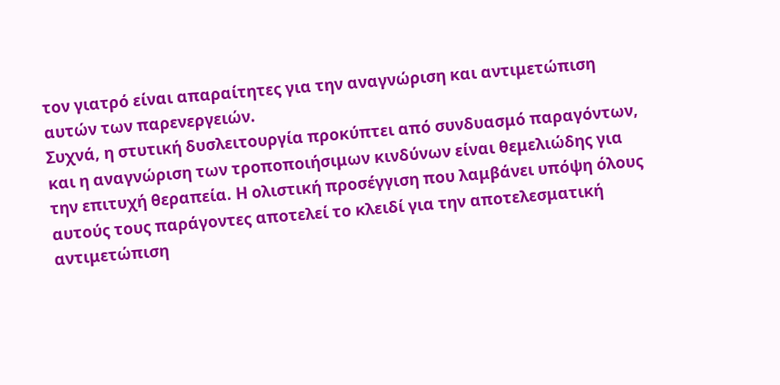τον γιατρό είναι απαραίτητες για την αναγνώριση και αντιμετώπιση αυτών των παρενεργειών.
Συχνά, η στυτική δυσλειτουργία προκύπτει από συνδυασμό παραγόντων, και η αναγνώριση των τροποποιήσιμων κινδύνων είναι θεμελιώδης για την επιτυχή θεραπεία. Η ολιστική προσέγγιση που λαμβάνει υπόψη όλους αυτούς τους παράγοντες αποτελεί το κλειδί για την αποτελεσματική αντιμετώπιση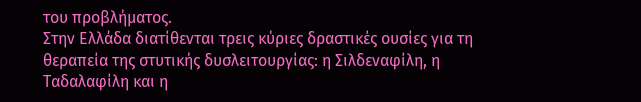του προβλήματος.
Στην Ελλάδα διατίθενται τρεις κύριες δραστικές ουσίες για τη θεραπεία της στυτικής δυσλειτουργίας: η Σιλδεναφίλη, η Ταδαλαφίλη και η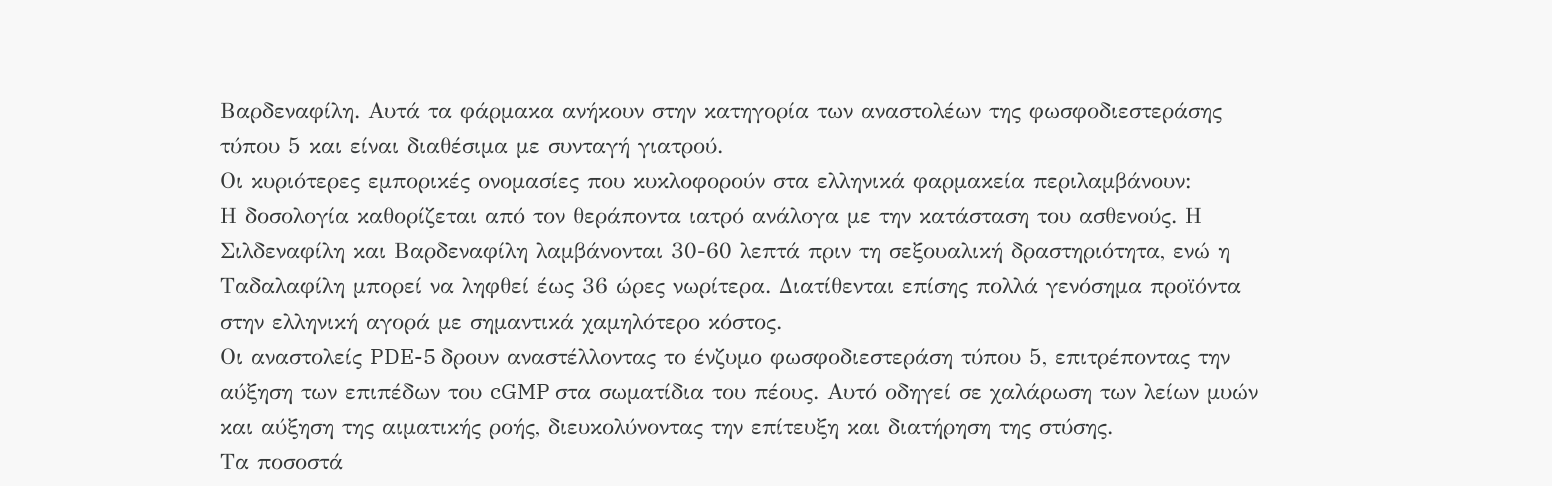Βαρδεναφίλη. Αυτά τα φάρμακα ανήκουν στην κατηγορία των αναστολέων της φωσφοδιεστεράσης τύπου 5 και είναι διαθέσιμα με συνταγή γιατρού.
Οι κυριότερες εμπορικές ονομασίες που κυκλοφορούν στα ελληνικά φαρμακεία περιλαμβάνουν:
Η δοσολογία καθορίζεται από τον θεράποντα ιατρό ανάλογα με την κατάσταση του ασθενούς. Η Σιλδεναφίλη και Βαρδεναφίλη λαμβάνονται 30-60 λεπτά πριν τη σεξουαλική δραστηριότητα, ενώ η Ταδαλαφίλη μπορεί να ληφθεί έως 36 ώρες νωρίτερα. Διατίθενται επίσης πολλά γενόσημα προϊόντα στην ελληνική αγορά με σημαντικά χαμηλότερο κόστος.
Οι αναστολείς PDE-5 δρουν αναστέλλοντας το ένζυμο φωσφοδιεστεράση τύπου 5, επιτρέποντας την αύξηση των επιπέδων του cGMP στα σωματίδια του πέους. Αυτό οδηγεί σε χαλάρωση των λείων μυών και αύξηση της αιματικής ροής, διευκολύνοντας την επίτευξη και διατήρηση της στύσης.
Τα ποσοστά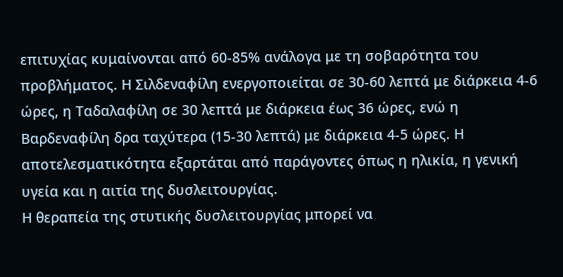επιτυχίας κυμαίνονται από 60-85% ανάλογα με τη σοβαρότητα του προβλήματος. Η Σιλδεναφίλη ενεργοποιείται σε 30-60 λεπτά με διάρκεια 4-6 ώρες, η Ταδαλαφίλη σε 30 λεπτά με διάρκεια έως 36 ώρες, ενώ η Βαρδεναφίλη δρα ταχύτερα (15-30 λεπτά) με διάρκεια 4-5 ώρες. Η αποτελεσματικότητα εξαρτάται από παράγοντες όπως η ηλικία, η γενική υγεία και η αιτία της δυσλειτουργίας.
Η θεραπεία της στυτικής δυσλειτουργίας μπορεί να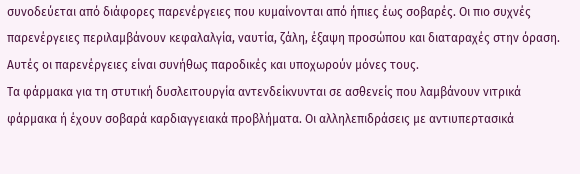συνοδεύεται από διάφορες παρενέργειες που κυμαίνονται από ήπιες έως σοβαρές. Οι πιο συχνές παρενέργειες περιλαμβάνουν κεφαλαλγία, ναυτία, ζάλη, έξαψη προσώπου και διαταραχές στην όραση. Αυτές οι παρενέργειες είναι συνήθως παροδικές και υποχωρούν μόνες τους.
Τα φάρμακα για τη στυτική δυσλειτουργία αντενδείκνυνται σε ασθενείς που λαμβάνουν νιτρικά φάρμακα ή έχουν σοβαρά καρδιαγγειακά προβλήματα. Οι αλληλεπιδράσεις με αντιυπερτασικά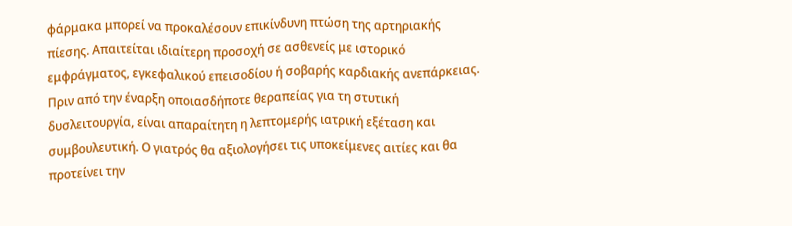φάρμακα μπορεί να προκαλέσουν επικίνδυνη πτώση της αρτηριακής πίεσης. Απαιτείται ιδιαίτερη προσοχή σε ασθενείς με ιστορικό εμφράγματος, εγκεφαλικού επεισοδίου ή σοβαρής καρδιακής ανεπάρκειας.
Πριν από την έναρξη οποιασδήποτε θεραπείας για τη στυτική δυσλειτουργία, είναι απαραίτητη η λεπτομερής ιατρική εξέταση και συμβουλευτική. Ο γιατρός θα αξιολογήσει τις υποκείμενες αιτίες και θα προτείνει την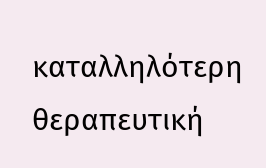καταλληλότερη θεραπευτική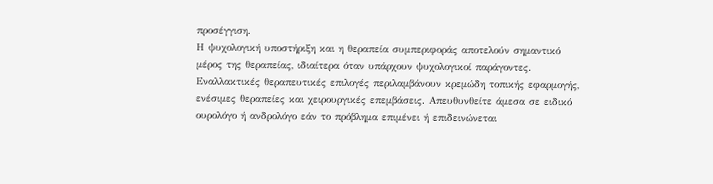προσέγγιση.
Η ψυχολογική υποστήριξη και η θεραπεία συμπεριφοράς αποτελούν σημαντικό μέρος της θεραπείας, ιδιαίτερα όταν υπάρχουν ψυχολογικοί παράγοντες. Εναλλακτικές θεραπευτικές επιλογές περιλαμβάνουν κρεμώδη τοπικής εφαρμογής, ενέσιμες θεραπείες και χειρουργικές επεμβάσεις. Απευθυνθείτε άμεσα σε ειδικό ουρολόγο ή ανδρολόγο εάν το πρόβλημα επιμένει ή επιδεινώνεται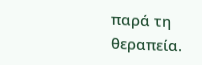παρά τη θεραπεία.